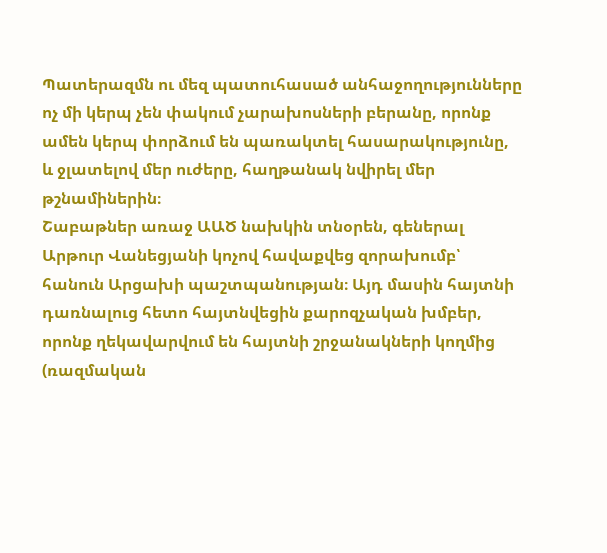Պատերազմն ու մեզ պատուհասած անհաջողությունները ոչ մի կերպ չեն փակում չարախոսների բերանը, որոնք ամեն կերպ փորձում են պառակտել հասարակությունը, և ջլատելով մեր ուժերը, հաղթանակ նվիրել մեր թշնամիներին։
Շաբաթներ առաջ ԱԱԾ նախկին տնօրեն, գեներալ Արթուր Վանեցյանի կոչով հավաքվեց զորախումբ՝ հանուն Արցախի պաշտպանության։ Այդ մասին հայտնի դառնալուց հետո հայտնվեցին քարոզչական խմբեր, որոնք ղեկավարվում են հայտնի շրջանակների կողմից (ռազմական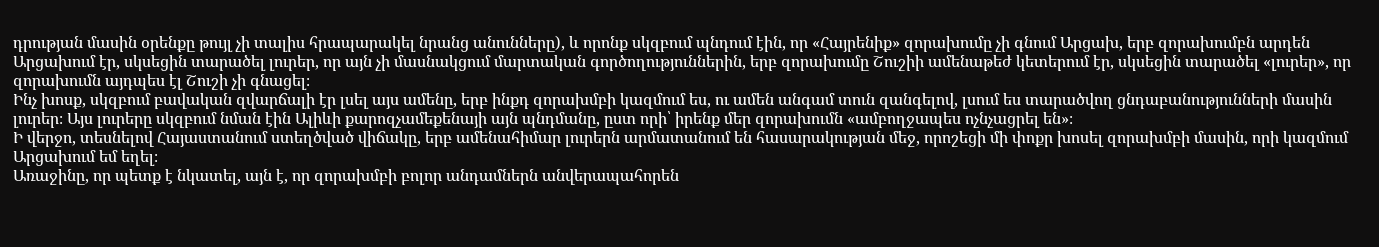դրության մասին օրենքը թույլ չի տալիս հրապարակել նրանց անունները), և որոնք սկզբում պնդում էին, որ «Հայրենիք» զորախումը չի գնում Արցախ, երբ զորախումբն արդեն Արցախում էր, սկսեցին տարածել լուրեր, որ այն չի մասնակցում մարտական գործողություններին, երբ զորախումը Շուշիի ամենաթեժ կետերում էր, սկսեցին տարածել «լուրեր», որ զորախումն այդպես էլ Շուշի չի գնացել։
Ինչ խոսք, սկզբում բավական զվարճալի էր լսել այս ամենը, երբ ինքդ զորախմբի կազմում ես, ու ամեն անգամ տուն զանգելով, լսում ես տարածվող ցնդաբանությունների մասին լուրեր։ Այս լուրերը սկզբում նման էին Ալիևի քարոզչամեքենայի այն պնդմանը, ըստ որի՝ իրենք մեր զորախումն «ամբողջապես ոչնչացրել են»։
Ի վերջո, տեսնելով Հայաստանում ստեղծված վիճակը, երբ ամենահիմար լուրերն արմատանում են հասարակության մեջ, որոշեցի մի փոքր խոսել զորախմբի մասին, որի կազմում Արցախում եմ եղել։
Առաջինը, որ պետք է նկատել, այն է, որ զորախմբի բոլոր անդամներն անվերապահորեն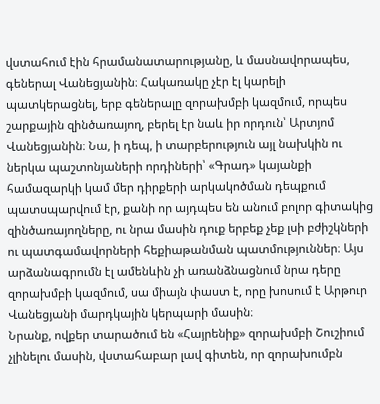վստահում էին հրամանատարությանը, և մասնավորապես, գեներալ Վանեցյանին։ Հակառակը չէր էլ կարելի պատկերացնել, երբ գեներալը զորախմբի կազմում, որպես շարքային զինծառայող, բերել էր նաև իր որդուն՝ Արտյոմ Վանեցյանին։ Նա, ի դեպ, ի տարբերություն այլ նախկին ու ներկա պաշտոնյաների որդիների՝ «Գրադ» կայանքի համազարկի կամ մեր դիրքերի արկակոծման դեպքում պատսպարվում էր, քանի որ այդպես են անում բոլոր գիտակից զինծառայողները, ու նրա մասին դուք երբեք չեք լսի բժիշկների ու պատգամավորների հեքիաթանման պատմություններ։ Այս արձանագրումն էլ ամենևին չի առանձնացնում նրա դերը զորախմբի կազմում, սա միայն փաստ է, որը խոսում է Արթուր Վանեցյանի մարդկային կերպարի մասին։
Նրանք, ովքեր տարածում են «Հայրենիք» զորախմբի Շուշիում չլինելու մասին, վստահաբար լավ գիտեն, որ զորախումբն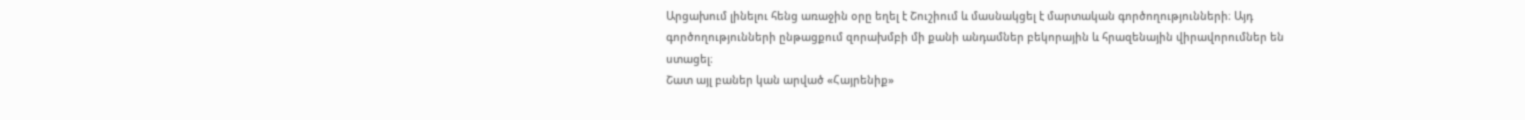Արցախում լինելու հենց առաջին օրը եղել է Շուշիում և մասնակցել է մարտական գործողությունների։ Այդ գործողությունների ընթացքում զորախմբի մի քանի անդամներ բեկորային և հրազենային վիրավորումներ են ստացել։
Շատ այլ բաներ կան արված «Հայրենիք»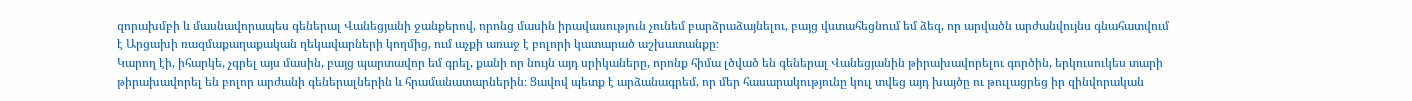զորախմբի և մասնավորապես գեներալ Վանեցյանի ջանքերով, որոնց մասին իրավասություն չունեմ բարձրաձայնելու, բայց վստահեցնում եմ ձեզ, որ արվածն արժանվույնս գնահատվում է Արցախի ռազմաքաղաքական ղեկավարների կողմից, ում աչքի առաջ է բոլորի կատարած աշխատանքը։
Կարող էի, իհարկե, չգրել այս մասին, բայց պարտավոր եմ գրել, քանի որ նույն այդ սրիկաները, որոնք հիմա լծված են գեներալ Վանեցյանին թիրախավորելու գործին, երկուսուկես տարի թիրախավորել են բոլոր արժանի գեներալներին և հրամանատարներին։ Ցավով պետք է արձանագրեմ, որ մեր հասարակությունը կուլ տվեց այդ խայծը ու թուլացրեց իր զինվորական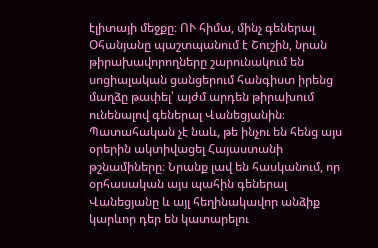էլիտայի մեջքը։ ՈՒ հիմա, մինչ գեներալ Օհանյանը պաշտպանում է Շուշին, նրան թիրախավորողները շարունակում են սոցիալական ցանցերում հանգիստ իրենց մաղձը թափել՝ այժմ արդեն թիրախում ունենալով գեներալ Վանեցյանին։
Պատահական չէ նաև, թե ինչու են հենց այս օրերին ակտիվացել Հայաստանի թշնամիները։ Նրանք լավ են հասկանում, որ օրհասական այս պահին գեներալ Վանեցյանը և այլ հեղինակավոր անձիք կարևոր դեր են կատարելու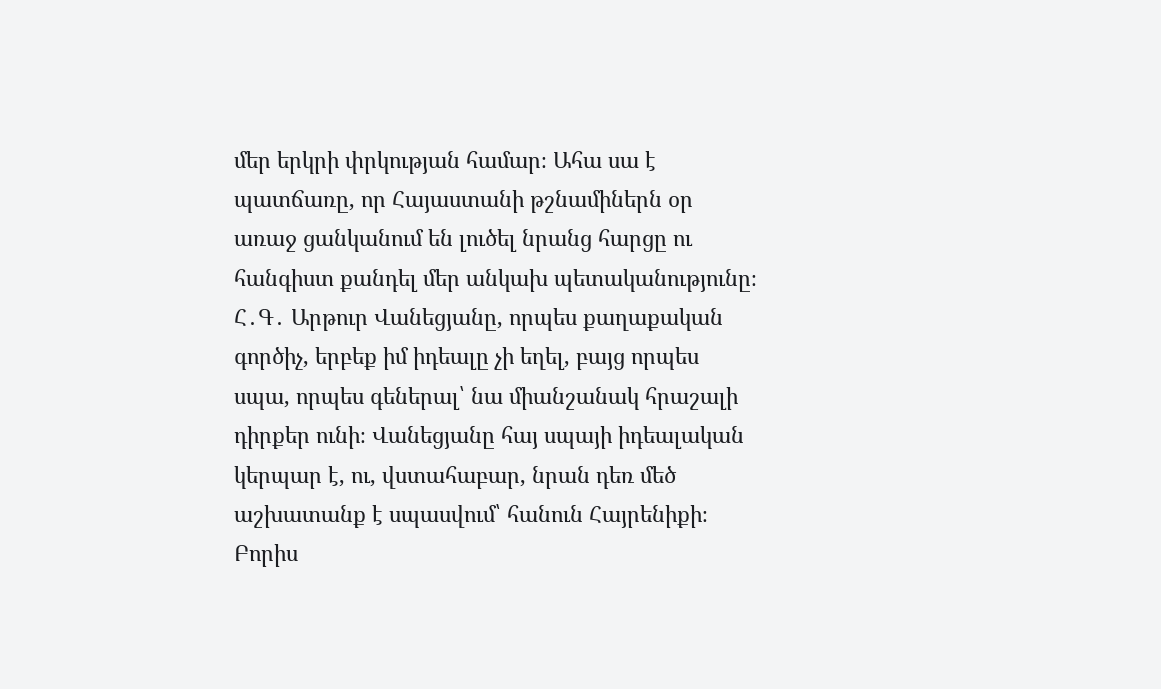մեր երկրի փրկության համար։ Ահա սա է պատճառը, որ Հայաստանի թշնամիներն օր առաջ ցանկանում են լուծել նրանց հարցը ու հանգիստ քանդել մեր անկախ պետականությունը։
Հ․Գ․ Արթուր Վանեցյանը, որպես քաղաքական գործիչ, երբեք իմ իդեալը չի եղել, բայց որպես սպա, որպես գեներալ՝ նա միանշանակ հրաշալի դիրքեր ունի։ Վանեցյանը հայ սպայի իդեալական կերպար է, ու, վստահաբար, նրան դեռ մեծ աշխատանք է սպասվում՝ հանուն Հայրենիքի։
Բորիս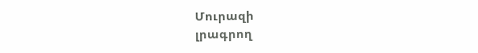Մուրազի
լրագրող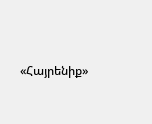«Հայրենիք»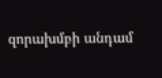զորախմբի անդամ